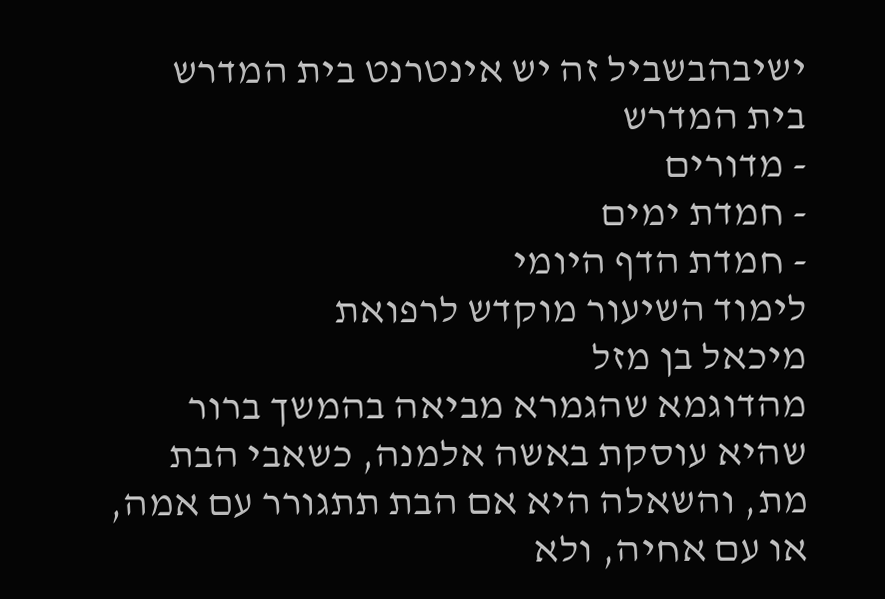ישיבהבשביל זה יש אינטרנט בית המדרש
בית המדרש
- מדורים
- חמדת ימים
- חמדת הדף היומי
לימוד השיעור מוקדש לרפואת
מיכאל בן מזל
מהדוגמא שהגמרא מביאה בהמשך ברור שהיא עוסקת באשה אלמנה, כשאבי הבת מת, והשאלה היא אם הבת תתגורר עם אמה, או עם אחיה, ולא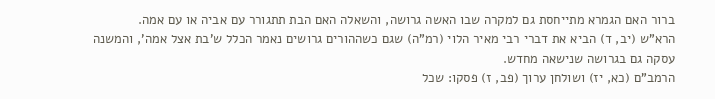ברור האם הגמרא מתייחסת גם למקרה שבו האשה גרושה, והשאלה האם הבת תתגורר עם אביה או עם אמה.
הרא"ש (יב, ד) הביא את דברי רבי מאיר הלוי (רמ"ה) שגם כשההורים גרושים נאמר הכלל ש'בת אצל אמה', והמשנה עסקה גם בגרושה שנישאה מחדש.
הרמב"ם (כא, יז) ושולחן ערוך (פב, ז) פסקו: שכל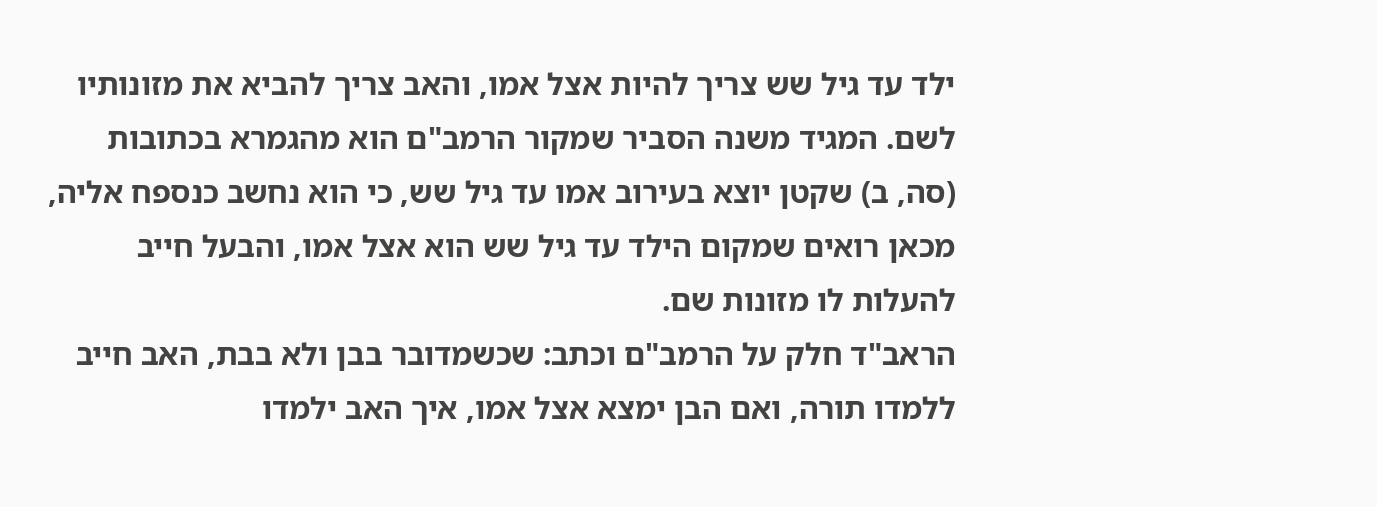ילד עד גיל שש צריך להיות אצל אמו, והאב צריך להביא את מזונותיו לשם. המגיד משנה הסביר שמקור הרמב"ם הוא מהגמרא בכתובות (סה, ב) שקטן יוצא בעירוב אמו עד גיל שש, כי הוא נחשב כנספח אליה, מכאן רואים שמקום הילד עד גיל שש הוא אצל אמו, והבעל חייב להעלות לו מזונות שם.
הראב"ד חלק על הרמב"ם וכתב: שכשמדובר בבן ולא בבת, האב חייב ללמדו תורה, ואם הבן ימצא אצל אמו, איך האב ילמדו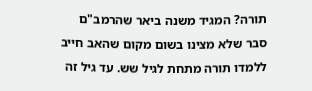תורה? המגיד משנה ביאר שהרמב"ם סבר שלא מצינו בשום מקום שהאב חייב ללמדו תורה מתחת לגיל שש. עד גיל זה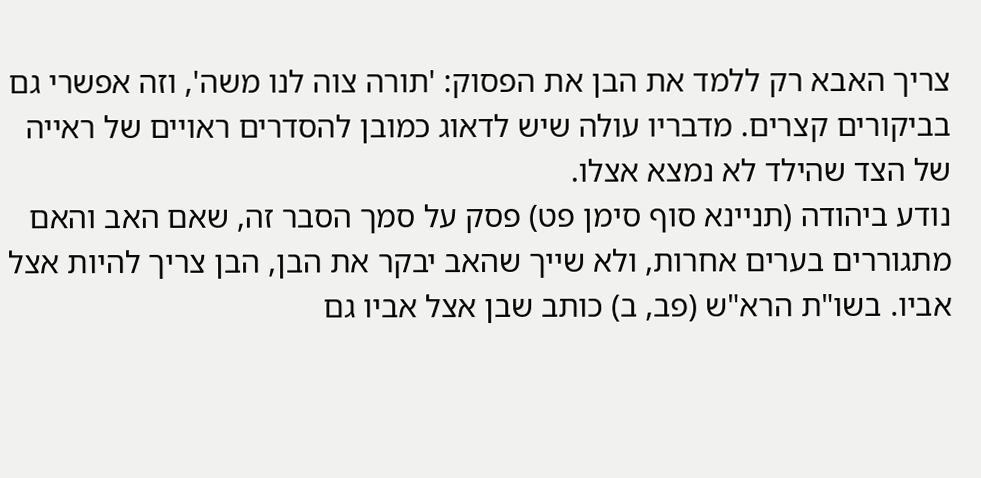צריך האבא רק ללמד את הבן את הפסוק: 'תורה צוה לנו משה', וזה אפשרי גם בביקורים קצרים. מדבריו עולה שיש לדאוג כמובן להסדרים ראויים של ראייה של הצד שהילד לא נמצא אצלו.
נודע ביהודה (תניינא סוף סימן פט) פסק על סמך הסבר זה, שאם האב והאם מתגוררים בערים אחרות, ולא שייך שהאב יבקר את הבן, הבן צריך להיות אצל אביו. בשו"ת הרא"ש (פב, ב) כותב שבן אצל אביו גם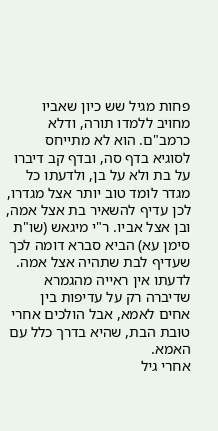פחות מגיל שש כיון שאביו מחויב ללמדו תורה, ודלא כרמב"ם. הוא לא מתייחס לסוגיא בדף סה, ובדף קב דיברו על בת ולא על בן, ולדעתו כל מגדר לומד טוב יותר אצל מגדרו, לכן עדיף להשאיר בת אצל אמה, ובן אצל אביו. ר"י מיגאש (שו"ת סימן עא) הביא סברא דומה לכך שעדיף לבת שתהיה אצל אמה. לדעתו אין ראייה מהגמרא שדיברה רק על עדיפות בין אחים לאמא, אבל הולכים אחרי טובת הבת, שהיא בדרך כלל עם האמא.
אחרי גיל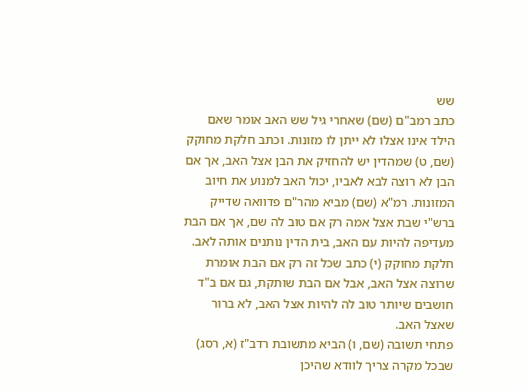שש
כתב רמב"ם (שם) שאחרי גיל שש האב אומר שאם הילד אינו אצלו לא ייתן לו מזונות. וכתב חלקת מחוקק (שם, ט) שמהדין יש להחזיק את הבן אצל האב, אך אם הבן לא רוצה לבא לאביו, יכול האב למנוע את חיוב המזונות. רמ"א (שם) מביא מהר"ם פדוואה שדייק ברש"י שבת אצל אמה רק אם טוב לה שם, אך אם הבת מעדיפה להיות עם האב, בית הדין נותנים אותה לאב. חלקת מחוקק (י) כתב שכל זה רק אם הבת אומרת שרוצה אצל האב, אבל אם הבת שותקת, גם אם ב"ד חושבים שיותר טוב לה להיות אצל האב, לא ברור שאצל האב.
פתחי תשובה (שם, ו) הביא מתשובת רדב"ז (א, רסג) שבכל מקרה צריך לוודא שהיכן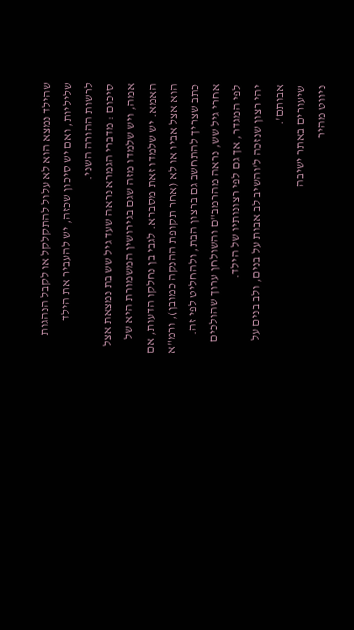שהילד נמצא הוא לא עלול להתקלקל או לקבל הנהגות שליליות, ואם יש סיכון שכזה, יש להעביר את הילד לרשות ההורה השני.
סיכום : מדברי הגמרא נראה שעד גיל שש בת נמצאת אצל אמה, ויש שלמדו מזה שגם בגירושין המשמורת היא של האמא. יש שלמדו זאת מסברא. לגבי בן נחלקו הדעות, אם הוא אצל אביו או לא (אחר תקופת ההנקה כמובן), ורמ"א כתב שצריך להתחשב גם ברצון הבת, ולהחליט לפי זה. אחרי גיל שש, נראה מהרמב"ם והשולחן ערוך שהולכים לפי המגדר, אך גם לפי רצונותיו של הילד.
יהי רצון שנזכה ל'והשיב לב אבות על בנים, ולב בנים על אבותם'.
שיעורים באתר ישיבה
ניווט מהיר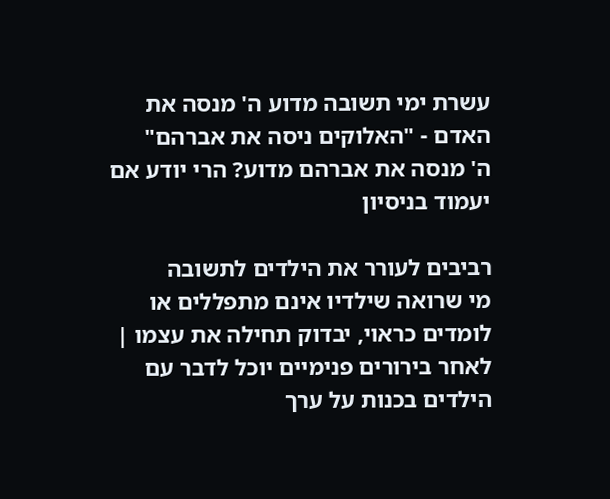עשרת ימי תשובה מדוע ה' מנסה את האדם - "האלוקים ניסה את אברהם"
ה' מנסה את אברהם מדוע? הרי יודע אם יעמוד בניסיון

רביבים לעורר את הילדים לתשובה
מי שרואה שילדיו אינם מתפללים או לומדים כראוי, יבדוק תחילה את עצמו | לאחר בירורים פנימיים יוכל לדבר עם הילדים בכנות על ערך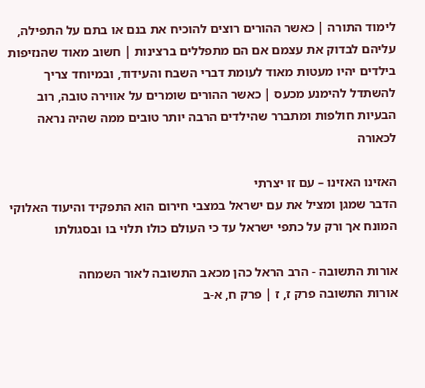לימוד התורה | כאשר ההורים רוצים להוכיח את בנם או בתם על התפילה, עליהם לבדוק את עצמם אם הם מתפללים ברצינות | חשוב מאוד שהנזיפות בילדים יהיו מעטות מאוד לעומת דברי השבח והעידוד, ובמיוחד צריך להשתדל להימנע מכעס | כאשר ההורים שומרים על אווירה טובה, רוב הבעיות חולפות ומתברר שהילדים הרבה יותר טובים ממה שהיה נראה לכאורה

האזינו האזינו – עם זו יצרתי
הדבר שמגן ומציל את עם ישראל במצבי חירום הוא התפקיד והיעוד האלוקי המונח אך ורק על כתפי ישראל עד כי העולם כולו תלוי בו ובסגולתו

אורות התשובה - הרב הראל כהן מכאב התשובה לאור השמחה
אורות התשובה פרק ז, ז | פרק ח, א-ב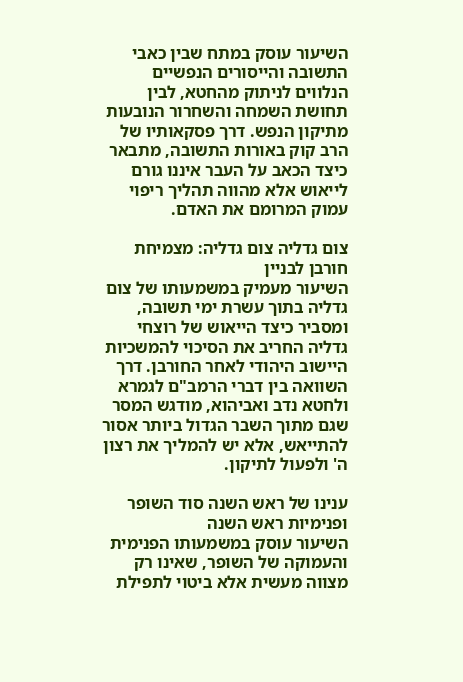השיעור עוסק במתח שבין כאבי התשובה והייסורים הנפשיים הנלווים לניתוק מהחטא, לבין תחושת השמחה והשחרור הנובעות מתיקון הנפש. דרך פסקאותיו של הרב קוק באורות התשובה, מתבאר כיצד הכאב על העבר איננו גורם לייאוש אלא מהווה תהליך ריפוי עמוק המרומם את האדם.

צום גדליה צום גדליה: מצמיחת חורבן לבניין
השיעור מעמיק במשמעותו של צום גדליה בתוך עשרת ימי תשובה, ומסביר כיצד הייאוש של רוצחי גדליה החריב את הסיכוי להמשכיות היישוב היהודי לאחר החורבן. דרך השוואה בין דברי הרמב"ם לגמרא ולחטא נדב ואביהוא, מודגש המסר שגם מתוך השבר הגדול ביותר אסור להתייאש, אלא יש להמליך את רצון ה' ולפעול לתיקון.

ענינו של ראש השנה סוד השופר ופנימיות ראש השנה
השיעור עוסק במשמעותו הפנימית והעמוקה של השופר, שאינו רק מצווה מעשית אלא ביטוי לתפילת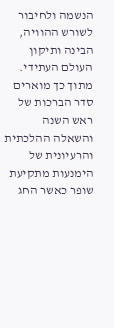הנשמה ולחיבור לשורש ההוויה, הבינה ותיקון העולם העתידי. מתוך כך מוארים סדר הברכות של ראש השנה והשאלה ההלכתית והרעיונית של הימנעות מתקיעת שופר כאשר החג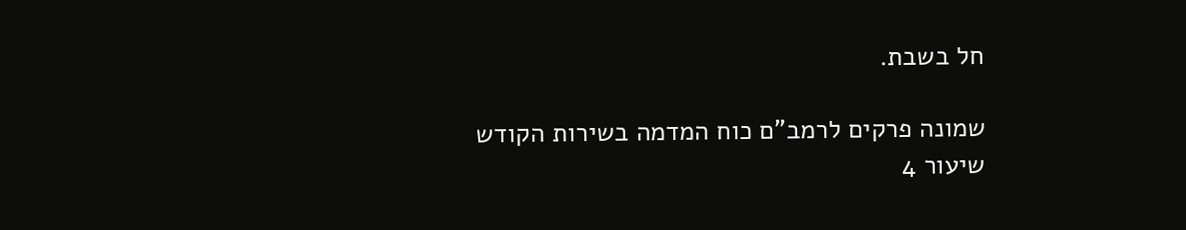חל בשבת.

שמונה פרקים לרמב"ם כוח המדמה בשירות הקודש
שיעור 4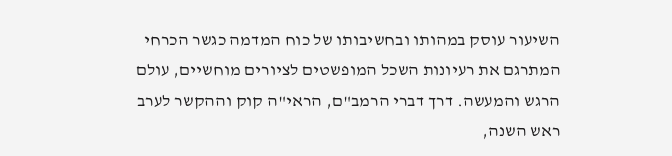השיעור עוסק במהותו ובחשיבותו של כוח המדמה כגשר הכרחי המתרגם את רעיונות השכל המופשטים לציורים מוחשיים, עולם הרגש והמעשה. דרך דברי הרמב"ם, הראי"ה קוק וההקשר לערב ראש השנה,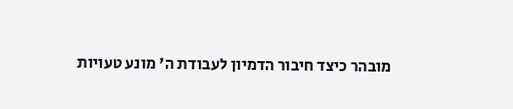מובהר כיצד חיבור הדמיון לעבודת ה' מונע טעויות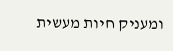ומעניק חיות מעשית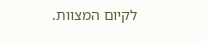לקיום המצוות.